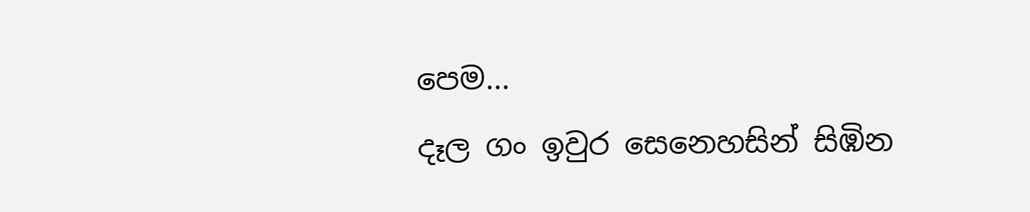පෙම...
දෑල ගං ඉවුර සෙනෙහසින් සිඹින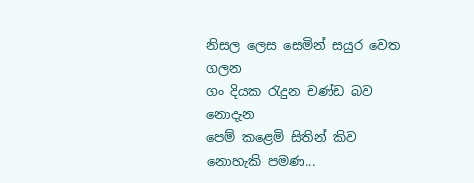නිසල ලෙස සෙමින් සයුර වෙත ගලන
ගං දියක රැදුන චණ්ඩ බව නොදැන
පෙම් කළෙමි සිතින් කිව නොහැකි පමණ...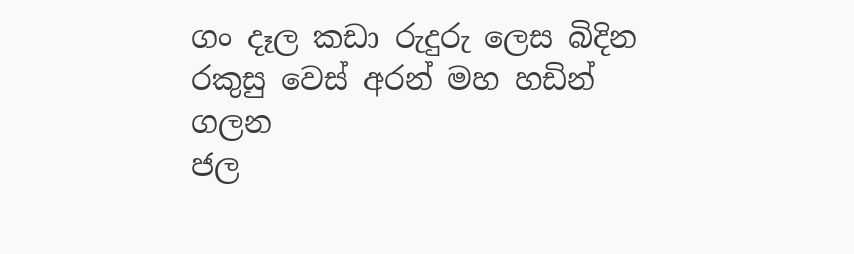ගං දෑල කඩා රුදුරු ලෙස බිදින
රකුසු වෙස් අරන් මහ හඩින් ගලන
ජල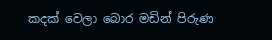කදක් වෙලා බොර මඩින් පිරුණ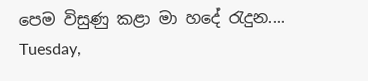පෙම විසුණු කළා මා හදේ රැදුන....
Tuesday,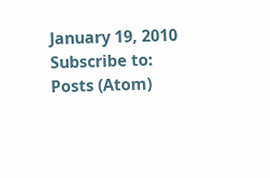January 19, 2010
Subscribe to:
Posts (Atom)